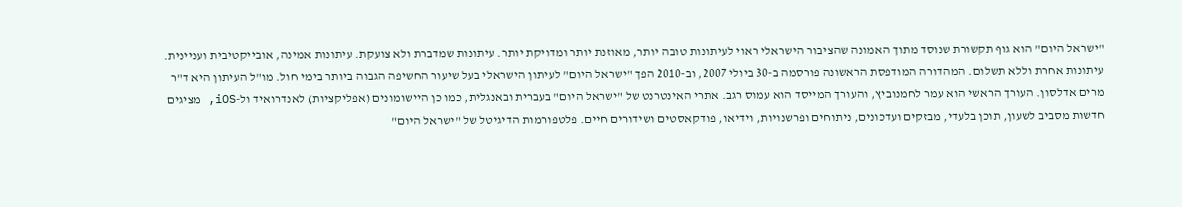"ישראל היום" הוא גוף תקשורת שנוסד מתוך האמונה שהציבור הישראלי ראוי לעיתונות טובה יותר, מאוזנת יותר ומדויקת יותר. עיתונות שמדברת ולא צועקת. עיתונות אמינה, אובייקטיבית ועניינית. עיתונות אחרת וללא תשלום. המהדורה המודפסת הראשונה פורסמה ב-30 ביולי 2007, וב-2010 הפך "ישראל היום" לעיתון הישראלי בעל שיעור החשיפה הגבוה ביותר בימי חול. מו"ל העיתון היא ד"ר מרים אדלסון. העורך הראשי הוא עמר לחמנוביץ, והעורך המייסד הוא עמוס רגב. אתרי האינטרנט של "ישראל היום" בעברית ובאנגלית, כמו כן היישומונים (אפליקציות) לאנדרואיד ול-iOS, מציגים חדשות מסביב לשעון, תוכן בלעדי, מבזקים ועדכונים, ניתוחים ופרשנויות, וידיאו, פודקאסטים ושידורים חיים. פלטפורמות הדיגיטל של "ישראל היום"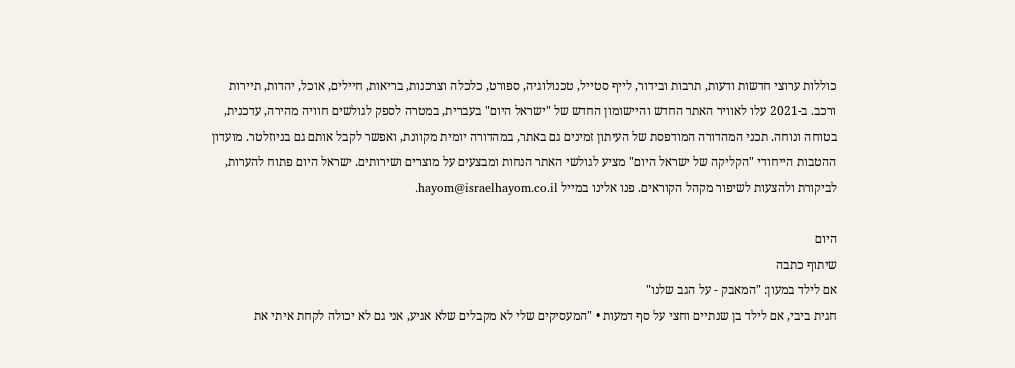כוללות ערוצי חדשות ודעות, תרבות ובידור, לייף סטייל, טכנולוגיה, ספורט, כלכלה וצרכנות, בריאות, חיילים, אוכל, יהדות, תיירות ורכב. ב-2021 עלו לאוויר האתר החדש והיישומון החדש של "ישראל היום" בעברית, במטרה לספק לגולשים חוויה מהירה, עדכנית, בטוחה ונוחה. תכני המהדורה המודפסת של העיתון זמינים גם באתר, במהדורה יומית מקוונת, ואפשר לקבל אותם גם בניוזלטר. מועדון ההטבות הייחודי "הקליקה של ישראל היום" מציע לגולשי האתר הנחות ומבצעים על מוצרים ושירותים. ישראל היום פתוח להערות, לביקורת ולהצעות לשיפור מקהל הקוראים. פנו אלינו במייל hayom@israelhayom.co.il.

היום
שיתוף כתבה
אם לילד במעון: "המאבק - על הגב שלנו"
חגית ביבי, אם לילד בן שנתיים וחצי על סף דמעות • "המעסיקים שלי לא מקבלים שלא אגיע, אני גם לא יכולה לקחת איתי את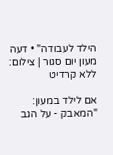הילד לעבודה" • דעה
מעון יום סגור | צילום: ללא קרדיט

אם לילד במעון: "המאבק - על הגב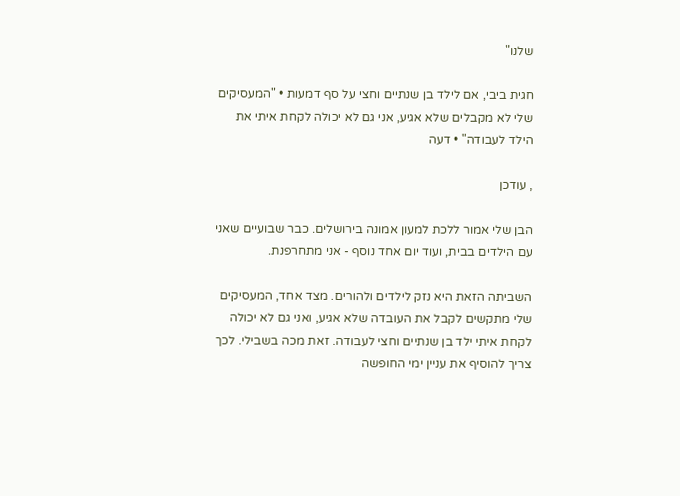שלנו"

חגית ביבי, אם לילד בן שנתיים וחצי על סף דמעות • "המעסיקים שלי לא מקבלים שלא אגיע, אני גם לא יכולה לקחת איתי את הילד לעבודה" • דעה

, עודכן

הבן שלי אמור ללכת למעון אמונה בירושלים. כבר שבועיים שאני עם הילדים בבית, ועוד יום אחד נוסף - אני מתחרפנת.

השביתה הזאת היא נזק לילדים ולהורים. מצד אחד, המעסיקים שלי מתקשים לקבל את העובדה שלא אגיע, ואני גם לא יכולה לקחת איתי ילד בן שנתיים וחצי לעבודה. זאת מכה בשבילי. לכך צריך להוסיף את עניין ימי החופשה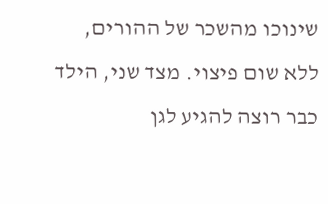שינוכו מהשכר של ההורים, ללא שום פיצוי. מצד שני, הילד כבר רוצה להגיע לגן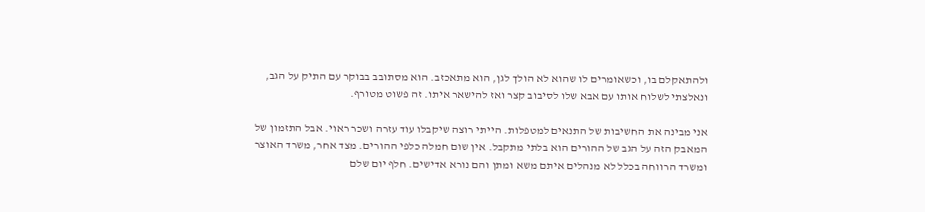ולהתאקלם בו, וכשאומרים לו שהוא לא הולך לגן, הוא מתאכזב. הוא מסתובב בבוקר עם התיק על הגב, ונאלצתי לשלוח אותו עם אבא שלו לסיבוב קצר ואז להישאר איתו. זה פשוט מטורף.

אני מבינה את החשיבות של התנאים למטפלות. הייתי רוצה שיקבלו עוד עזרה ושכר ראוי. אבל התזמון של המאבק הזה על הגב של ההורים הוא בלתי מתקבל. אין שום חמלה כלפי ההורים. מצד אחר, משרד האוצר ומשרד הרווחה בכלל לא מנהלים איתם משא ומתן והם נורא אדישים. חלף יום שלם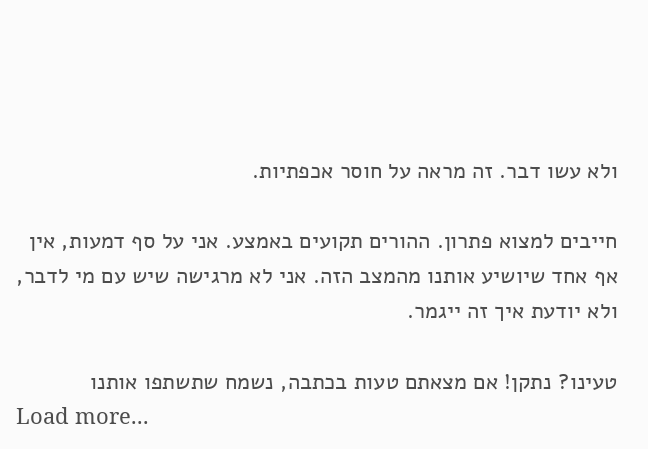ולא עשו דבר. זה מראה על חוסר אכפתיות.

חייבים למצוא פתרון. ההורים תקועים באמצע. אני על סף דמעות, אין אף אחד שיושיע אותנו מהמצב הזה. אני לא מרגישה שיש עם מי לדבר, ולא יודעת איך זה ייגמר.

טעינו? נתקן! אם מצאתם טעות בכתבה, נשמח שתשתפו אותנו
Load more...